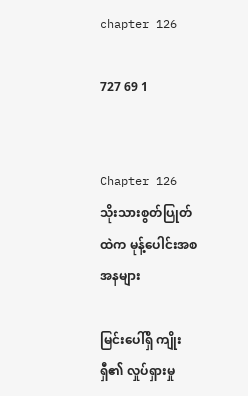chapter 126

727 69 1


Chapter 126
သိုးသားစွတ်ပြုတ်ထဲက မုန့်ပေါင်းအစအနများ

မြင်းပေါ်ရှိ ကျိုးရှီ၏ လှုပ်ရှားမှု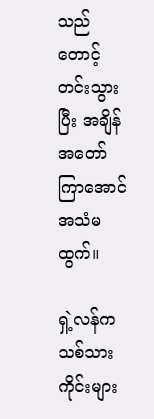သည် တောင့်တင်းသွားပြီး အချိန်အတော်ကြာအောင် အသံမထွက်။

ရှဲ့လန်က သစ်သားကိုင်းများ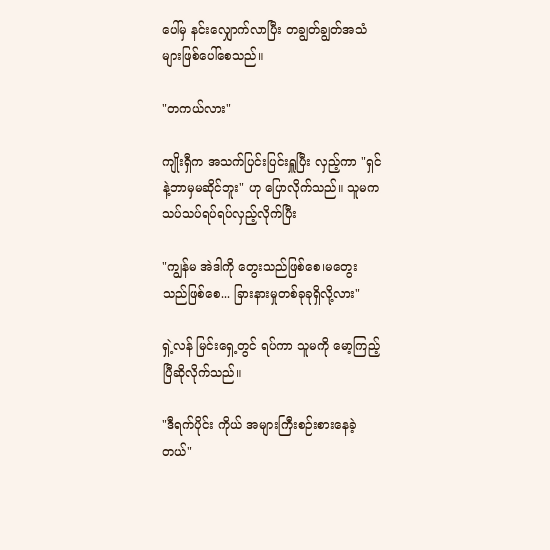ပေါ်မှ နင်းလျှောက်လာပြီး တချွတ်ချွတ်အသံများဖြစ်ပေါ်စေသည်။

"တကယ်လား"

ကျိုးရှီက အသက်ပြင်းပြင်းရှူပြီး လှည့်ကာ "ရှင်နဲ့ဘာမှမဆိုင်ဘူး" ဟု ပြောလိုက်သည်။ သူမက သပ်သပ်ရပ်ရပ်လှည့်လိုက်ပြီး

"ကျွန်မ အဲဒါကို တွေးသည်ဖြစ်စေ၊မတွေးသည်ဖြစ်စေ... ခြားနားမှုတစ်ခုခုရှိလို့လား"

ရှဲ့လန် မြင်းရှေ့တွင် ရပ်ကာ သူမကို မော့ကြည့်ပြီဆိုလိုက်သည်။

"ဒီရက်ပိုင်း ကိုယ် အများကြီးစဉ်းစားနေခဲ့တယ်"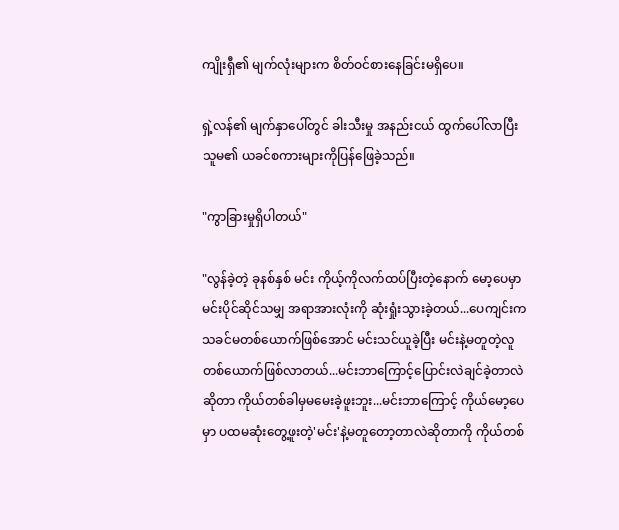ကျိုးရှီ၏ မျက်လုံးများက စိတ်ဝင်စားနေခြင်းမရှိပေ။

ရှဲ့လန်၏ မျက်နှာပေါ်တွင် ခါးသီးမှု အနည်းငယ် ထွက်ပေါ်လာပြီး သူမ၏ ယခင်စကားများကိုပြန်ဖြေခဲ့သည်။

"ကွာခြားမှုရှိပါတယ်"

"လွန်ခဲ့တဲ့ ခုနစ်နှစ် မင်း ကိုယ့်ကိုလက်ထပ်ပြီးတဲ့နောက် မော့ပေမှာ မင်းပိုင်ဆိုင်သမျှ အရာအားလုံးကို ဆုံးရှုံးသွားခဲ့တယ်...ပေကျင်းကသခင်မတစ်ယောက်ဖြစ်အောင် မင်းသင်ယူခဲ့ပြီး မင်းနဲ့မတူတဲ့လူတစ်ယောက်ဖြစ်လာတယ်...မင်းဘာကြောင့်ပြောင်းလဲချင်ခဲ့တာလဲဆိုတာ ကိုယ်တစ်ခါမှမမေးခဲ့ဖူးဘူး...မင်းဘာကြောင့် ကိုယ်မော့ပေမှာ ပထမဆုံးတွေ့ဖူးတဲ့'မင်း'နဲ့မတူတော့တာလဲဆိုတာကို ကိုယ်တစ်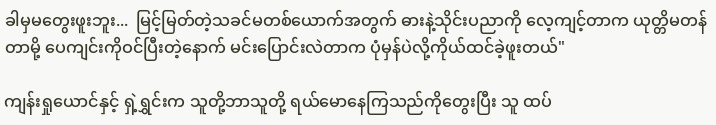ခါမှမတွေးဖူးဘူး...  မြင့်မြတ်တဲ့သခင်မတစ်ယောက်အတွက် ဓားနဲ့သိုင်းပညာကို လေ့ကျင့်တာက ယုတ္တိမတန်တာမို့ ပေကျင်းကိုဝင်ပြီးတဲ့နောက် မင်းပြောင်းလဲတာက ပုံမှန်ပဲလို့ကိုယ်ထင်ခဲ့ဖူးတယ်"

ကျန်းရှုယောင်နှင့် ရှဲ့ရွှင်းက သူတို့ဘာသူတို့ ရယ်မောနေကြသည်ကိုတွေးပြီး သူ ထပ်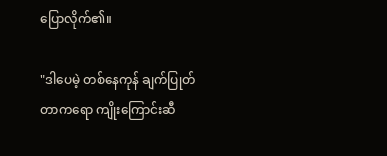ပြောလိုက်၏။

"ဒါပေမဲ့ တစ်နေကုန် ချက်ပြုတ်တာကရော ကျိုးကြောင်းဆီ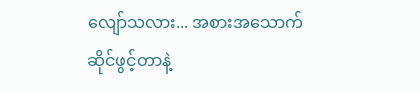လျော်သလား... အစားအသောက်ဆိုင်ဖွင့်တာနဲ့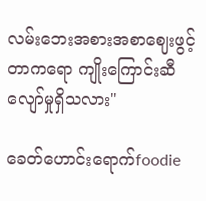လမ်းဘေးအစားအစာဈေးဖွင့်တာကရော ကျိုးကြောင်းဆီလျော်မှုရှိသလား"

ခေတ်ဟောင်းရောက်foodie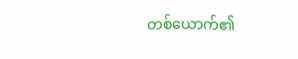တစ်ယောက်၏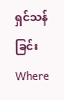ရှင်သန်ခြင်းWhere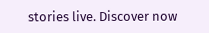stories live. Discover now